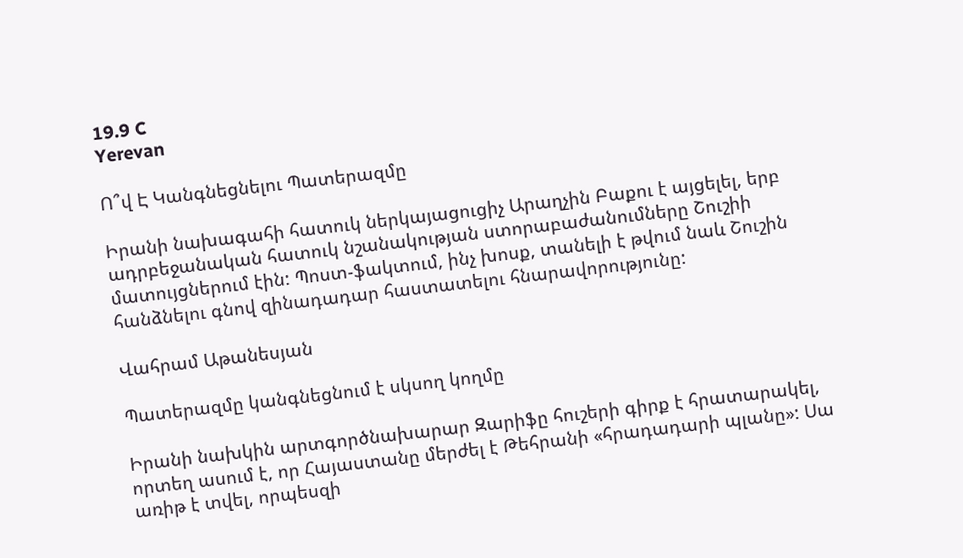19.9 C
Yerevan

Ո՞վ Է Կանգնեցնելու Պատերազմը

Իրանի նախագահի հատուկ ներկայացուցիչ Արաղչին Բաքու է այցելել, երբ ադրբեջանական հատուկ նշանակության ստորաբաժանումները Շուշիի մատույցներում էին: Պոստ-ֆակտում, ինչ խոսք, տանելի է թվում նաև Շուշին հանձնելու գնով զինադադար հաստատելու հնարավորությունը:

Վահրամ Աթանեսյան

Պատերազմը կանգնեցնում է սկսող կողմը

Իրանի նախկին արտգործնախարար Զարիֆը հուշերի գիրք է հրատարակել, որտեղ ասում է, որ Հայաստանը մերժել է Թեհրանի «հրադադարի պլանը»: Սա առիթ է տվել, որպեսզի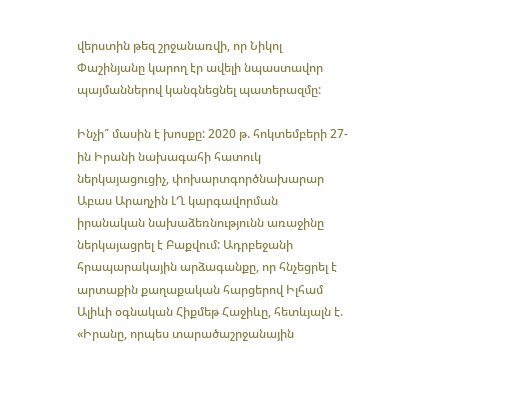վերստին թեզ շրջանառվի, որ Նիկոլ Փաշինյանը կարող էր ավելի նպաստավոր պայմաններով կանգնեցնել պատերազմը:

Ինչի՞ մասին է խոսքը: 2020 թ. հոկտեմբերի 27-ին Իրանի նախագահի հատուկ ներկայացուցիչ, փոխարտգործնախարար Աբաս Արաղչին ԼՂ կարգավորման իրանական նախաձեռնությունն առաջինը ներկայացրել է Բաքվում: Ադրբեջանի հրապարակային արձագանքը, որ հնչեցրել է արտաքին քաղաքական հարցերով Իլհամ Ալիևի օգնական Հիքմեթ Հաջիևը, հետևյալն է. «Իրանը, որպես տարածաշրջանային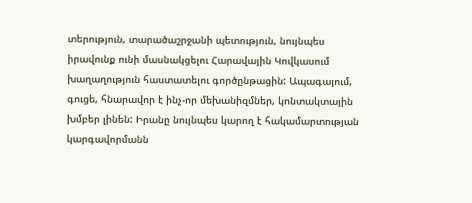տերություն, տարածաշրջանի պետություն, նույնպես իրավունք ունի մասնակցելու Հարավային Կովկասում խաղաղություն հաստատելու գործընթացին: Ապագայում, գուցե, հնարավոր է ինչ-որ մեխանիզմներ, կոնտակտային խմբեր լինեն: Իրանը նույնպես կարող է հակամարտության կարգավորմանն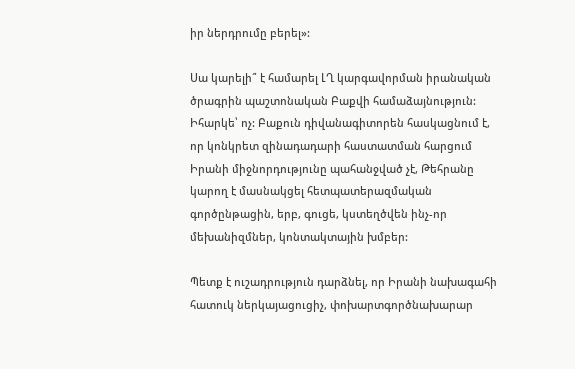իր ներդրումը բերել»:

Սա կարելի՞ է համարել ԼՂ կարգավորման իրանական ծրագրին պաշտոնական Բաքվի համաձայնություն: Իհարկե՝ ոչ: Բաքուն դիվանագիտորեն հասկացնում է, որ կոնկրետ զինադադարի հաստատման հարցում Իրանի միջնորդությունը պահանջված չէ, Թեհրանը կարող է մասնակցել հետպատերազմական գործընթացին, երբ, գուցե, կստեղծվեն ինչ-որ մեխանիզմներ, կոնտակտային խմբեր:

Պետք է ուշադրություն դարձնել, որ Իրանի նախագահի հատուկ ներկայացուցիչ, փոխարտգործնախարար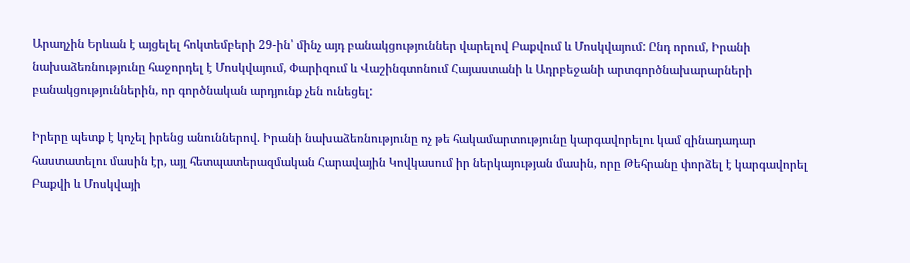Արաղչին Երևան է այցելել հոկտեմբերի 29-ին՝ մինչ այդ բանակցություններ վարելով Բաքվում և Մոսկվայում: Ընդ որում, Իրանի նախաձեռնությունը հաջորդել է Մոսկվայում, Փարիզում և Վաշինգտոնում Հայաստանի և Ադրբեջանի արտգործնախարարների բանակցություններին, որ գործնական արդյունք չեն ունեցել:

Իրերը պետք է կոչել իրենց անուններով. Իրանի նախաձեռնությունը ոչ թե հակամարտությունը կարգավորելու կամ զինադադար հաստատելու մասին էր, այլ հետպատերազմական Հարավային Կովկասում իր ներկայության մասին, որը Թեհրանը փորձել է կարգավորել Բաքվի և Մոսկվայի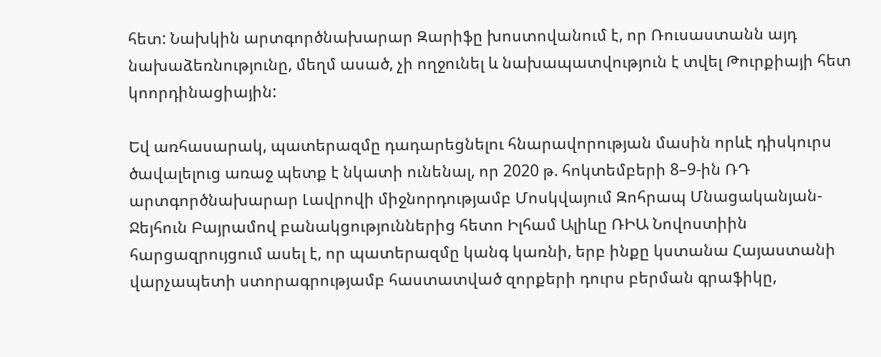հետ: Նախկին արտգործնախարար Զարիֆը խոստովանում է, որ Ռուսաստանն այդ նախաձեռնությունը, մեղմ ասած, չի ողջունել և նախապատվություն է տվել Թուրքիայի հետ կոորդինացիային:

Եվ առհասարակ, պատերազմը դադարեցնելու հնարավորության մասին որևէ դիսկուրս ծավալելուց առաջ պետք է նկատի ունենալ, որ 2020 թ. հոկտեմբերի 8–9‑ին ՌԴ արտգործնախարար Լավրովի միջնորդությամբ Մոսկվայում Զոհրապ Մնացականյան-Ջեյհուն Բայրամով բանակցություններից հետո Իլհամ Ալիևը ՌԻԱ Նովոստիին հարցազրույցում ասել է, որ պատերազմը կանգ կառնի, երբ ինքը կստանա Հայաստանի վարչապետի ստորագրությամբ հաստատված զորքերի դուրս բերման գրաֆիկը,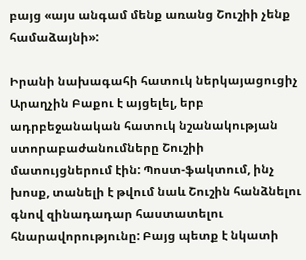բայց «այս անգամ մենք առանց Շուշիի չենք համաձայնի»:

Իրանի նախագահի հատուկ ներկայացուցիչ Արաղչին Բաքու է այցելել, երբ ադրբեջանական հատուկ նշանակության ստորաբաժանումները Շուշիի մատույցներում էին: Պոստ-ֆակտում, ինչ խոսք, տանելի է թվում նաև Շուշին հանձնելու գնով զինադադար հաստատելու հնարավորությունը: Բայց պետք է նկատի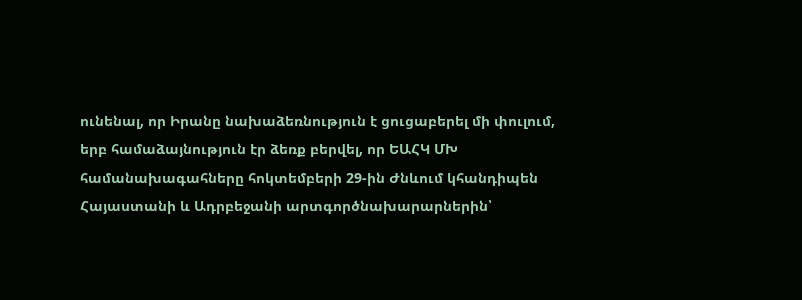ունենալ, որ Իրանը նախաձեռնություն է ցուցաբերել մի փուլում, երբ համաձայնություն էր ձեռք բերվել, որ ԵԱՀԿ ՄԽ համանախագահները հոկտեմբերի 29-ին Ժնևում կհանդիպեն Հայաստանի և Ադրբեջանի արտգործնախարարներին՝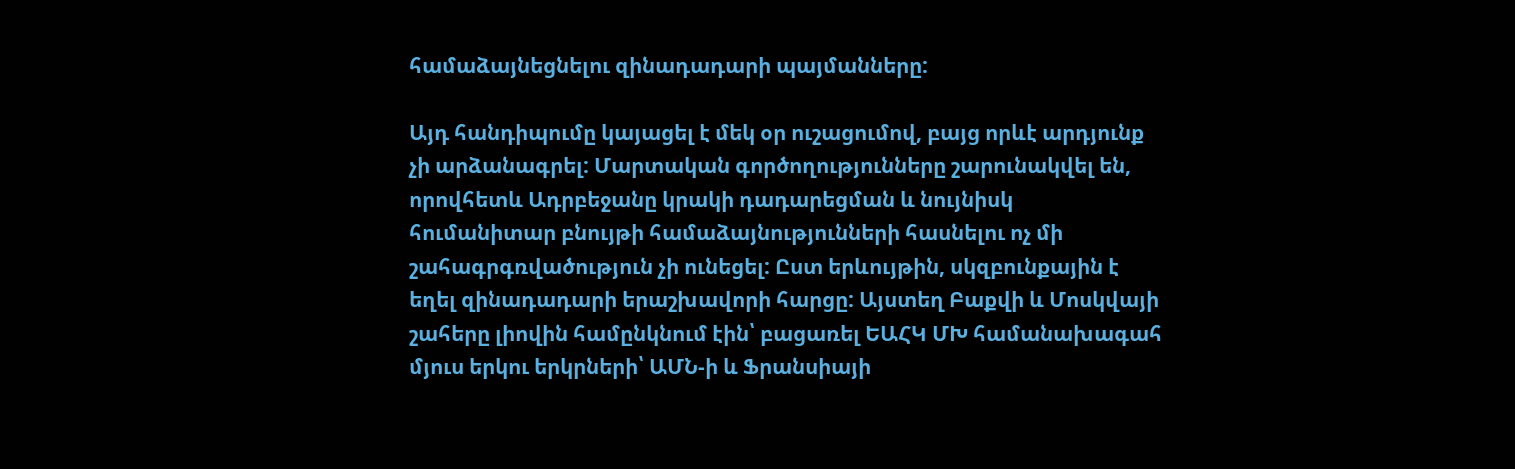համաձայնեցնելու զինադադարի պայմանները:

Այդ հանդիպումը կայացել է մեկ օր ուշացումով, բայց որևէ արդյունք չի արձանագրել: Մարտական գործողությունները շարունակվել են, որովհետև Ադրբեջանը կրակի դադարեցման և նույնիսկ հումանիտար բնույթի համաձայնությունների հասնելու ոչ մի շահագրգռվածություն չի ունեցել: Ըստ երևույթին, սկզբունքային է եղել զինադադարի երաշխավորի հարցը: Այստեղ Բաքվի և Մոսկվայի շահերը լիովին համընկնում էին՝ բացառել ԵԱՀԿ ՄԽ համանախագահ մյուս երկու երկրների՝ ԱՄՆ‑ի և Ֆրանսիայի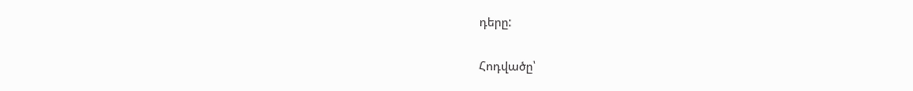դերը:

Հոդվածը՝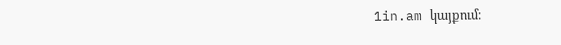1in.am կայքում։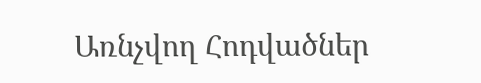Առնչվող Հոդվածներ